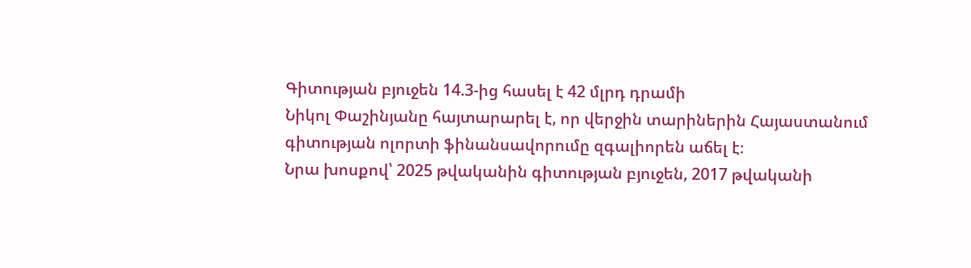Գիտության բյուջեն 14.3-ից հասել է 42 մլրդ դրամի
Նիկոլ Փաշինյանը հայտարարել է, որ վերջին տարիներին Հայաստանում գիտության ոլորտի ֆինանսավորումը զգալիորեն աճել է։
Նրա խոսքով՝ 2025 թվականին գիտության բյուջեն, 2017 թվականի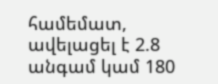համեմատ, ավելացել է 2.8 անգամ կամ 180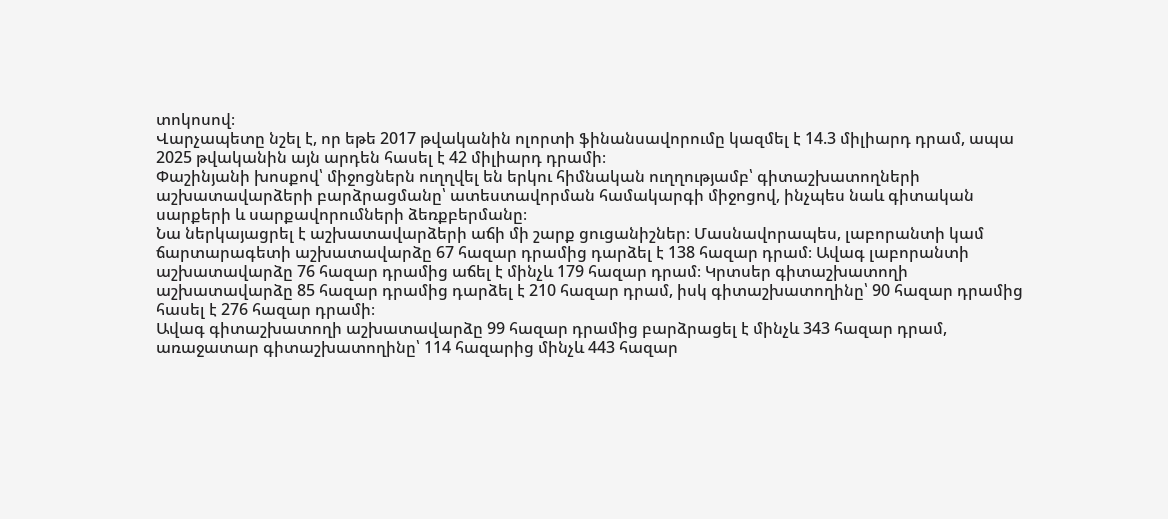տոկոսով։
Վարչապետը նշել է, որ եթե 2017 թվականին ոլորտի ֆինանսավորումը կազմել է 14.3 միլիարդ դրամ, ապա 2025 թվականին այն արդեն հասել է 42 միլիարդ դրամի։
Փաշինյանի խոսքով՝ միջոցներն ուղղվել են երկու հիմնական ուղղությամբ՝ գիտաշխատողների աշխատավարձերի բարձրացմանը՝ ատեստավորման համակարգի միջոցով, ինչպես նաև գիտական սարքերի և սարքավորումների ձեռքբերմանը։
Նա ներկայացրել է աշխատավարձերի աճի մի շարք ցուցանիշներ։ Մասնավորապես, լաբորանտի կամ ճարտարագետի աշխատավարձը 67 հազար դրամից դարձել է 138 հազար դրամ։ Ավագ լաբորանտի աշխատավարձը 76 հազար դրամից աճել է մինչև 179 հազար դրամ։ Կրտսեր գիտաշխատողի աշխատավարձը 85 հազար դրամից դարձել է 210 հազար դրամ, իսկ գիտաշխատողինը՝ 90 հազար դրամից հասել է 276 հազար դրամի։
Ավագ գիտաշխատողի աշխատավարձը 99 հազար դրամից բարձրացել է մինչև 343 հազար դրամ, առաջատար գիտաշխատողինը՝ 114 հազարից մինչև 443 հազար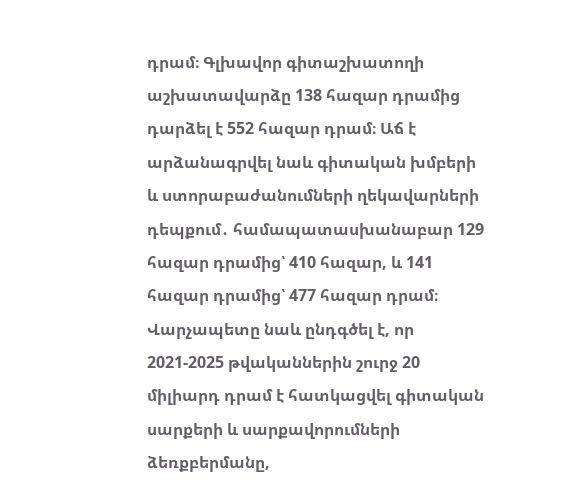դրամ։ Գլխավոր գիտաշխատողի աշխատավարձը 138 հազար դրամից դարձել է 552 հազար դրամ։ Աճ է արձանագրվել նաև գիտական խմբերի և ստորաբաժանումների ղեկավարների դեպքում․ համապատասխանաբար 129 հազար դրամից՝ 410 հազար, և 141 հազար դրամից՝ 477 հազար դրամ։
Վարչապետը նաև ընդգծել է, որ 2021-2025 թվականներին շուրջ 20 միլիարդ դրամ է հատկացվել գիտական սարքերի և սարքավորումների ձեռքբերմանը,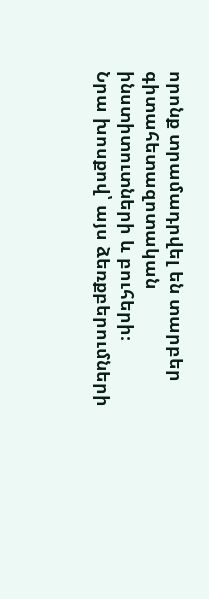որոնք տրամադրվել են տարբեր գիտահետազոտական ինստիտուտների և բուհերի։
Նրա խոսքով՝ այս ձեռքբերումների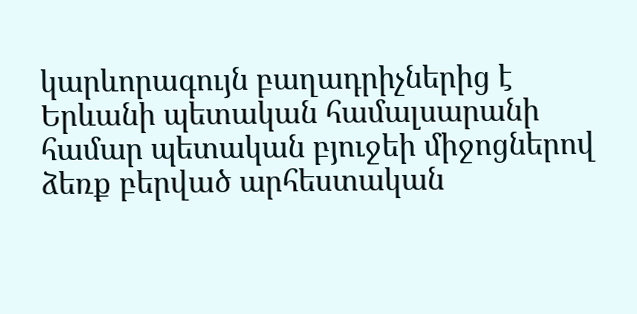կարևորագույն բաղադրիչներից է Երևանի պետական համալսարանի համար պետական բյուջեի միջոցներով ձեռք բերված արհեստական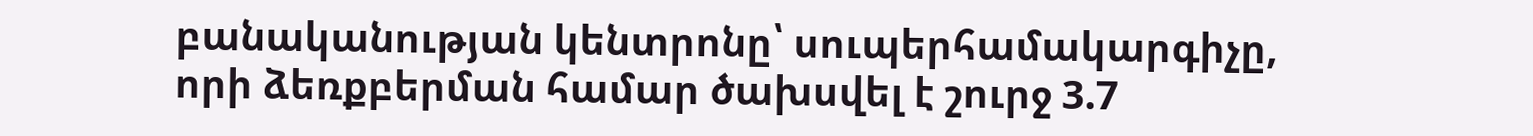բանականության կենտրոնը՝ սուպերհամակարգիչը, որի ձեռքբերման համար ծախսվել է շուրջ 3.7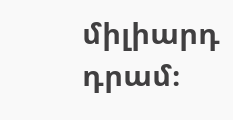միլիարդ դրամ։